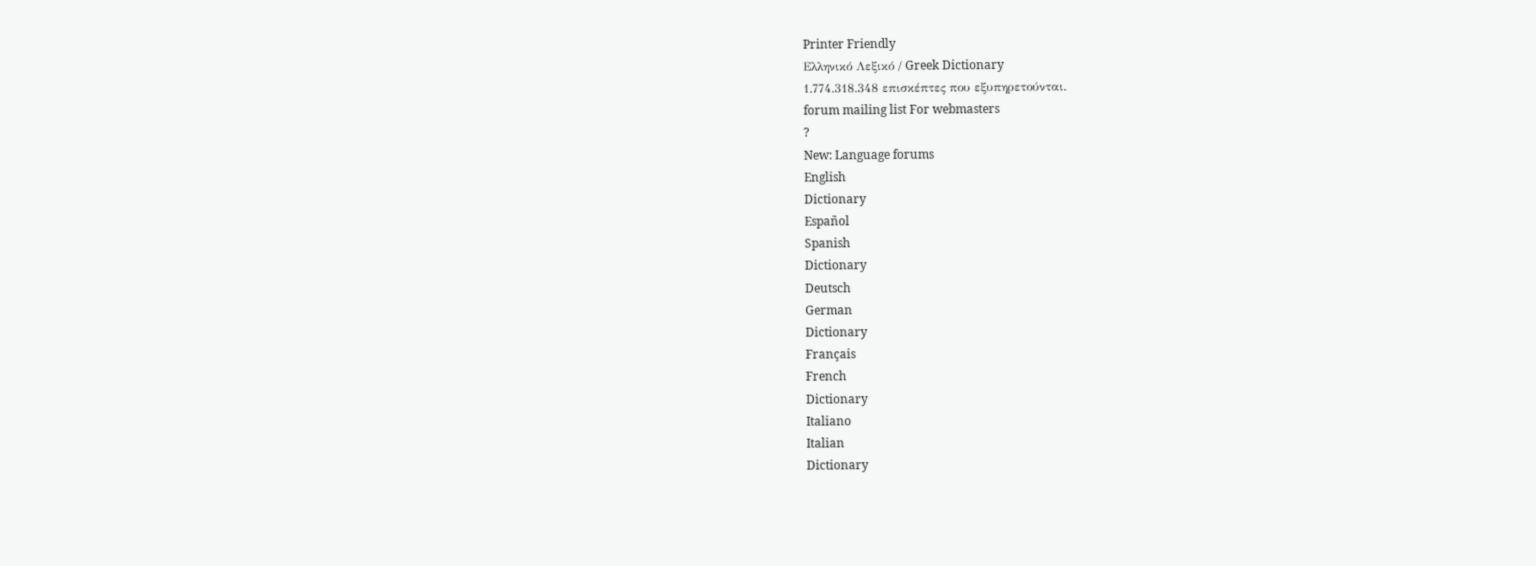Printer Friendly
Ελληνικό Λεξικό / Greek Dictionary
1.774.318.348 επισκέπτες που εξυπηρετούνται.
forum mailing list For webmasters
?
New: Language forums
English
Dictionary
Español
Spanish
Dictionary
Deutsch
German
Dictionary
Français
French
Dictionary
Italiano
Italian
Dictionary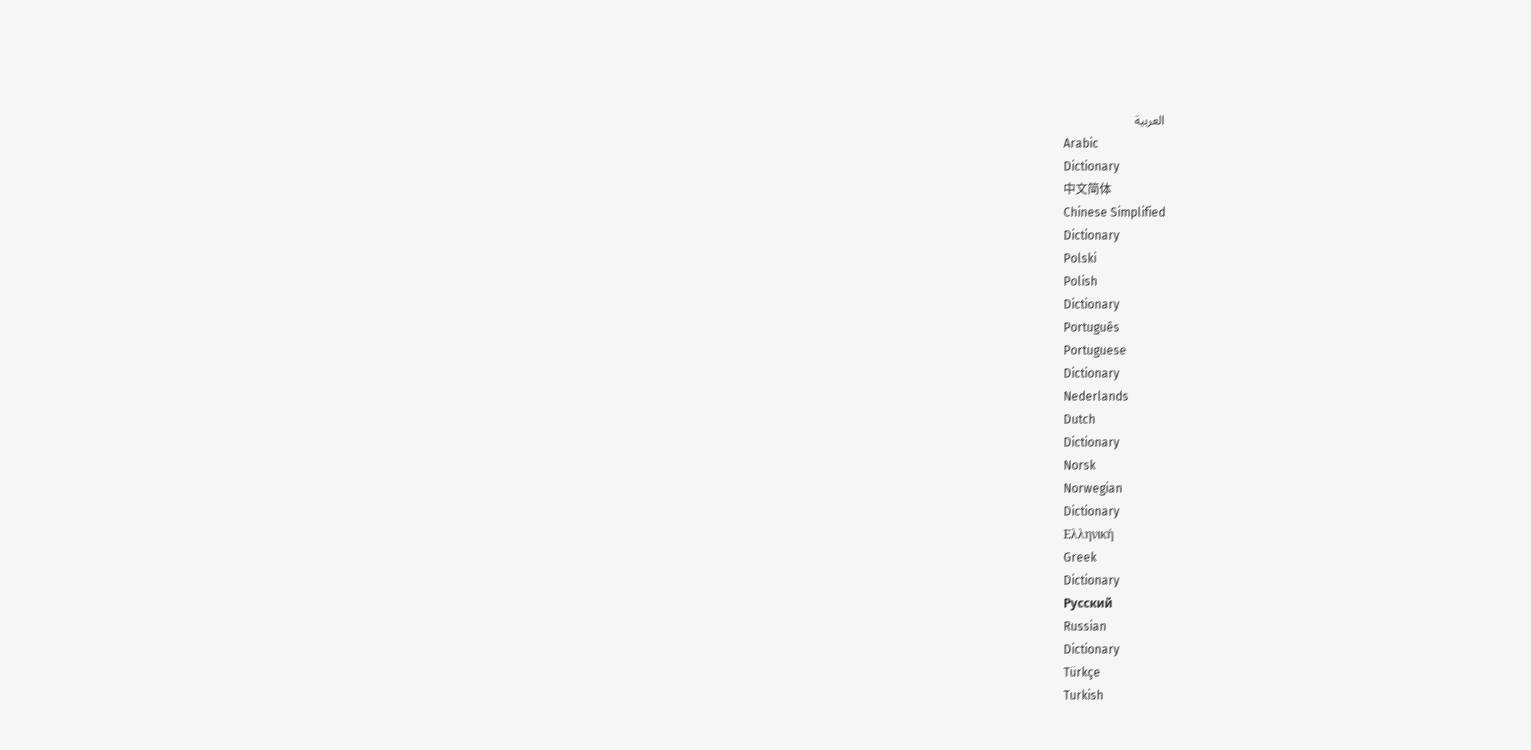العربية
Arabic
Dictionary
中文简体
Chinese Simplified
Dictionary
Polski
Polish
Dictionary
Português
Portuguese
Dictionary
Nederlands
Dutch
Dictionary
Norsk
Norwegian
Dictionary
Ελληνική
Greek
Dictionary
Русский
Russian
Dictionary
Türkçe
Turkish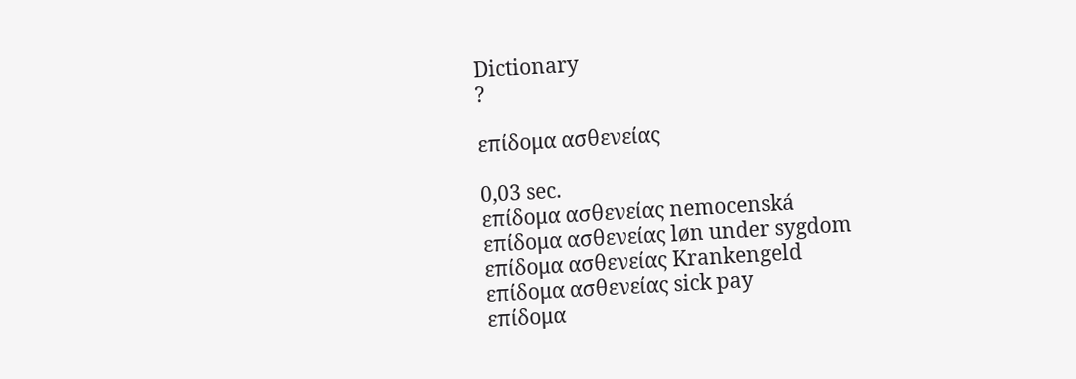Dictionary
?

επίδομα ασθενείας

0,03 sec.
επίδομα ασθενείας nemocenská
επίδομα ασθενείας løn under sygdom
επίδομα ασθενείας Krankengeld
επίδομα ασθενείας sick pay
επίδομα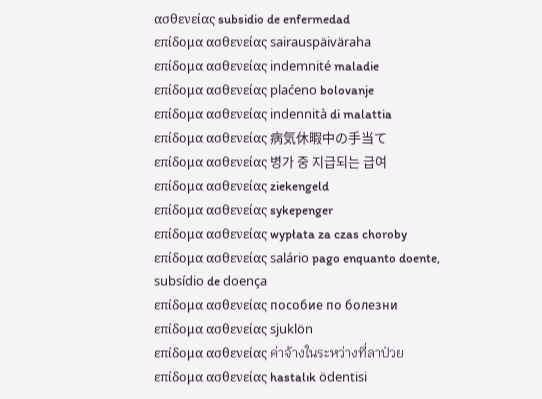ασθενείας subsidio de enfermedad
επίδομα ασθενείας sairauspäiväraha
επίδομα ασθενείας indemnité maladie
επίδομα ασθενείας plaćeno bolovanje
επίδομα ασθενείας indennità di malattia
επίδομα ασθενείας 病気休暇中の手当て
επίδομα ασθενείας 병가 중 지급되는 급여
επίδομα ασθενείας ziekengeld
επίδομα ασθενείας sykepenger
επίδομα ασθενείας wypłata za czas choroby
επίδομα ασθενείας salário pago enquanto doente, subsídio de doença
επίδομα ασθενείας пособие по болезни
επίδομα ασθενείας sjuklön
επίδομα ασθενείας ค่าจ้างในระหว่างที่ลาป่วย
επίδομα ασθενείας hastalık ödentisi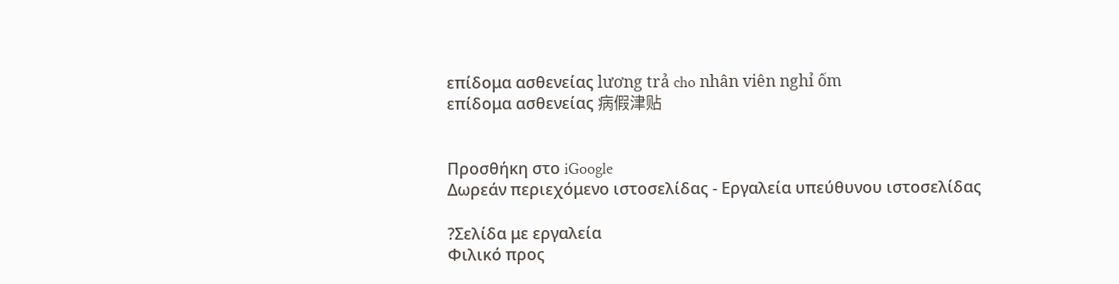επίδομα ασθενείας lương trả cho nhân viên nghỉ ốm
επίδομα ασθενείας 病假津贴


Προσθήκη στο iGoogle
Δωρεάν περιεχόμενο ιστοσελίδας - Εργαλεία υπεύθυνου ιστοσελίδας

?Σελίδα με εργαλεία
Φιλικό προς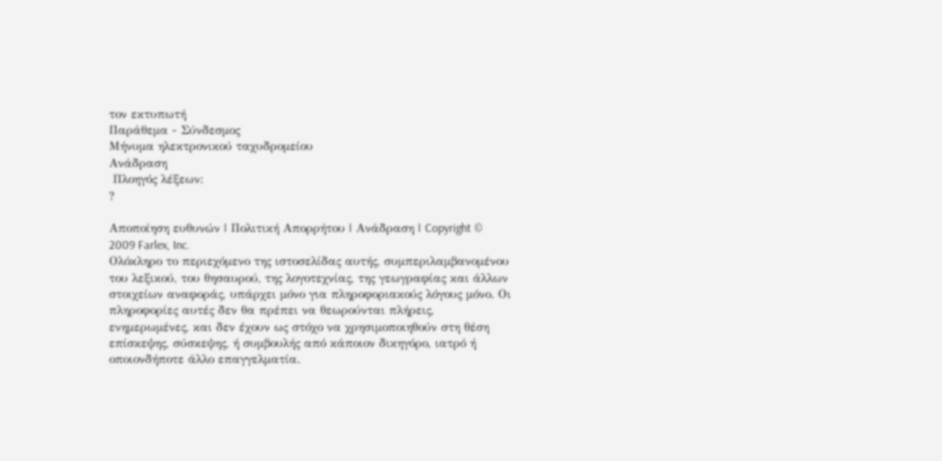τον εκτυπωτή
Παράθεμα - Σύνδεσμος
Μήνυμα ηλεκτρονικού ταχυδρομείου
Ανάδραση
 Πλοηγός λέξεων:
?

Αποποίηση ευθυνών | Πολιτική Απορρήτου | Ανάδραση | Copyright © 2009 Farlex, Inc.
Ολόκληρο το περιεχόμενο της ιστοσελίδας αυτής, συμπεριλαμβανομένου του λεξικού, του θησαυρού, της λογοτεχνίας, της γεωγραφίας και άλλων στοιχείων αναφοράς, υπάρχει μόνο για πληροφοριακούς λόγους μόνο. Οι πληροφορίες αυτές δεν θα πρέπει να θεωρούνται πλήρεις, ενημερωμένες, και δεν έχουν ως στόχο να χρησιμοποιηθούν στη θέση επίσκεψης, σύσκεψης, ή συμβουλής από κάποιον δικηγόρο, ιατρό ή οποιονδήποτε άλλο επαγγελματία.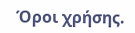Όροι χρήσης.